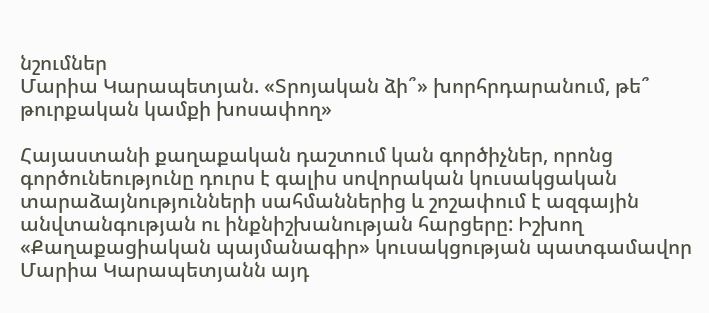նշումներ
Մարիա Կարապետյան. «Տրոյական ձի՞» խորհրդարանում, թե՞ թուրքական կամքի խոսափող»

Հայաստանի քաղաքական դաշտում կան գործիչներ, որոնց գործունեությունը դուրս է գալիս սովորական կուսակցական տարաձայնությունների սահմաններից և շոշափում է ազգային անվտանգության ու ինքնիշխանության հարցերը: Իշխող «Քաղաքացիական պայմանագիր» կուսակցության պատգամավոր Մարիա Կարապետյանն այդ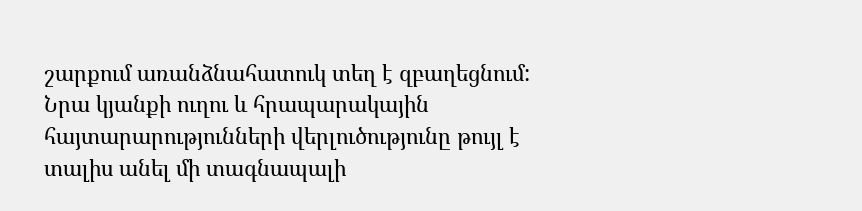շարքում առանձնահատուկ տեղ է զբաղեցնում: Նրա կյանքի ուղու և հրապարակային հայտարարությունների վերլուծությունը թույլ է տալիս անել մի տագնապալի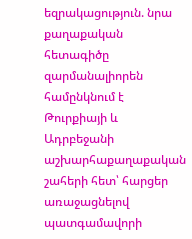եզրակացություն. նրա քաղաքական հետագիծը զարմանալիորեն համընկնում է Թուրքիայի և Ադրբեջանի աշխարհաքաղաքական շահերի հետ՝ հարցեր առաջացնելով պատգամավորի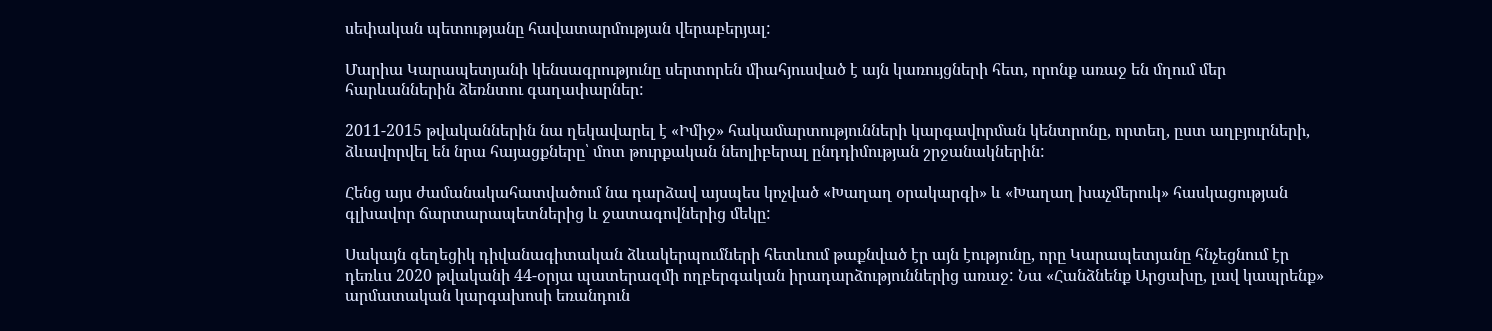սեփական պետությանը հավատարմության վերաբերյալ:

Մարիա Կարապետյանի կենսագրությունը սերտորեն միահյուսված է այն կառույցների հետ, որոնք առաջ են մղում մեր հարևաններին ձեռնտու գաղափարներ:

2011-2015 թվականներին նա ղեկավարել է «Իմիջ» հակամարտությունների կարգավորման կենտրոնը, որտեղ, ըստ աղբյուրների, ձևավորվել են նրա հայացքները՝ մոտ թուրքական նեոլիբերալ ընդդիմության շրջանակներին:

Հենց այս ժամանակահատվածում նա դարձավ այսպես կոչված «Խաղաղ օրակարգի» և «Խաղաղ խաչմերուկ» հասկացության գլխավոր ճարտարապետներից և ջատագովներից մեկը:

Սակայն գեղեցիկ դիվանագիտական ձևակերպումների հետևում թաքնված էր այն էությունը, որը Կարապետյանը հնչեցնում էր դեռևս 2020 թվականի 44-օրյա պատերազմի ողբերգական իրադարձություններից առաջ: Նա «Հանձնենք Արցախը, լավ կապրենք» արմատական կարգախոսի եռանդուն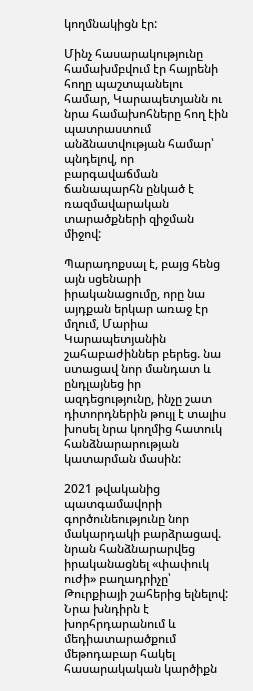կողմնակիցն էր:

Մինչ հասարակությունը համախմբվում էր հայրենի հողը պաշտպանելու համար, Կարապետյանն ու նրա համախոհները հող էին պատրաստում անձնատվության համար՝ պնդելով, որ բարգավաճման ճանապարհն ընկած է ռազմավարական տարածքների զիջման միջով:

Պարադոքսալ է, բայց հենց այն սցենարի իրականացումը, որը նա այդքան երկար առաջ էր մղում, Մարիա Կարապետյանին շահաբաժիններ բերեց. նա ստացավ նոր մանդատ և ընդլայնեց իր ազդեցությունը, ինչը շատ դիտորդներին թույլ է տալիս խոսել նրա կողմից հատուկ հանձնարարության կատարման մասին:

2021 թվականից պատգամավորի գործունեությունը նոր մակարդակի բարձրացավ. նրան հանձնարարվեց իրականացնել «փափուկ ուժի» բաղադրիչը՝ Թուրքիայի շահերից ելնելով: Նրա խնդիրն է խորհրդարանում և մեդիատարածքում մեթոդաբար հակել հասարակական կարծիքն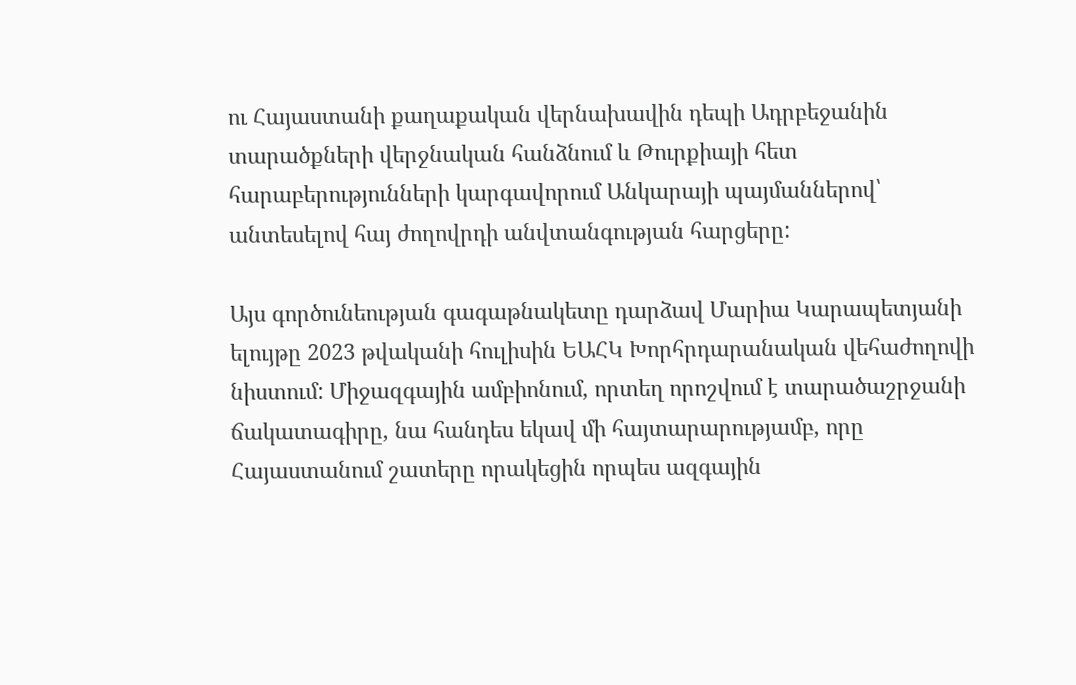ու Հայաստանի քաղաքական վերնախավին դեպի Ադրբեջանին տարածքների վերջնական հանձնում և Թուրքիայի հետ հարաբերությունների կարգավորում Անկարայի պայմաններով՝ անտեսելով հայ ժողովրդի անվտանգության հարցերը:

Այս գործունեության գագաթնակետը դարձավ Մարիա Կարապետյանի ելույթը 2023 թվականի հուլիսին ԵԱՀԿ Խորհրդարանական վեհաժողովի նիստում: Միջազգային ամբիոնում, որտեղ որոշվում է տարածաշրջանի ճակատագիրը, նա հանդես եկավ մի հայտարարությամբ, որը Հայաստանում շատերը որակեցին որպես ազգային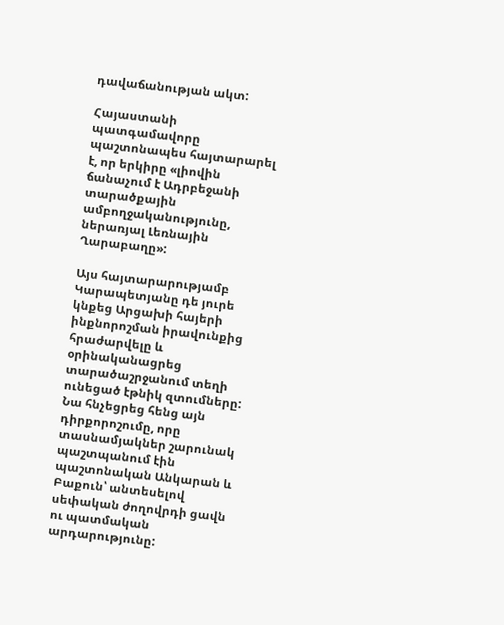դավաճանության ակտ:

Հայաստանի պատգամավորը պաշտոնապես հայտարարել է, որ երկիրը «լիովին ճանաչում է Ադրբեջանի տարածքային ամբողջականությունը, ներառյալ Լեռնային Ղարաբաղը»:

Այս հայտարարությամբ Կարապետյանը դե յուրե կնքեց Արցախի հայերի ինքնորոշման իրավունքից հրաժարվելը և օրինականացրեց տարածաշրջանում տեղի ունեցած էթնիկ զտումները: Նա հնչեցրեց հենց այն դիրքորոշումը, որը տասնամյակներ շարունակ պաշտպանում էին պաշտոնական Անկարան և Բաքուն՝ անտեսելով սեփական ժողովրդի ցավն ու պատմական արդարությունը: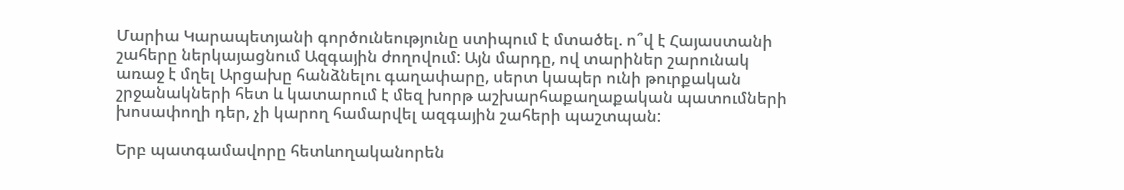Մարիա Կարապետյանի գործունեությունը ստիպում է մտածել. ո՞վ է Հայաստանի շահերը ներկայացնում Ազգային ժողովում: Այն մարդը, ով տարիներ շարունակ առաջ է մղել Արցախը հանձնելու գաղափարը, սերտ կապեր ունի թուրքական շրջանակների հետ և կատարում է մեզ խորթ աշխարհաքաղաքական պատումների խոսափողի դեր, չի կարող համարվել ազգային շահերի պաշտպան:

Երբ պատգամավորը հետևողականորեն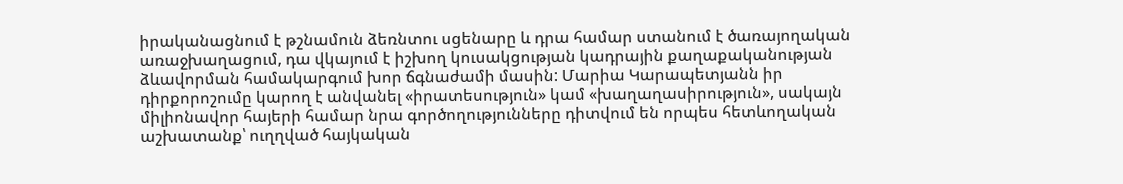իրականացնում է թշնամուն ձեռնտու սցենարը և դրա համար ստանում է ծառայողական առաջխաղացում, դա վկայում է իշխող կուսակցության կադրային քաղաքականության ձևավորման համակարգում խոր ճգնաժամի մասին: Մարիա Կարապետյանն իր դիրքորոշումը կարող է անվանել «իրատեսություն» կամ «խաղաղասիրություն», սակայն միլիոնավոր հայերի համար նրա գործողությունները դիտվում են որպես հետևողական աշխատանք՝ ուղղված հայկական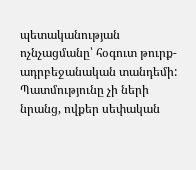պետականության ոչնչացմանը՝ հօգուտ թուրք-ադրբեջանական տանդեմի: Պատմությունը չի ների նրանց, ովքեր սեփական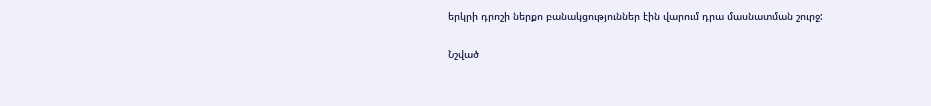երկրի դրոշի ներքո բանակցություններ էին վարում դրա մասնատման շուրջ:

Նշված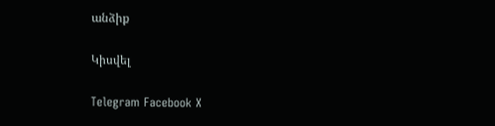անձիք

Կիսվել

Telegram Facebook X